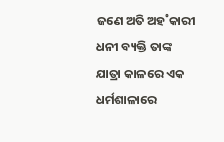ଜଣେ ଅତି ଅହ˚କାରୀ ଧନୀ ବ୍ୟକ୍ତି ତାଙ୍କ ଯାତ୍ରା କାଳରେ ଏକ ଧର୍ମଶାଳାରେ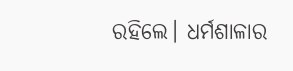ରହିଲେ। ଧର୍ମଶାଳାର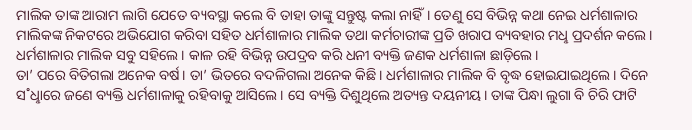ମାଲିକ ତାଙ୍କ ଆରାମ ଲାଗି ଯେତେ ବ୍ୟବସ୍ଥା କଲେ ବି ତାହା ତାଙ୍କୁ ସନ୍ତୁଷ୍ଟ କଲା ନାହିଁ। ତେଣୁ ସେ ବିଭିନ୍ନ କଥା ନେଇ ଧର୍ମଶାଳାର ମାଲିକଙ୍କ ନିକଟରେ ଅଭିଯୋଗ କରିବା ସହିତ ଧର୍ମଶାଳାର ମାଲିକ ତଥା କର୍ମଚାରୀଙ୍କ ପ୍ରତି ଖରାପ ବ୍ୟବହାର ମଧୢ ପ୍ରଦର୍ଶନ କଲେ। ଧର୍ମଶାଳାର ମାଲିକ ସବୁ ସହିଲେ। କାଳ ରହି ବିଭିନ୍ନ ଉପଦ୍ରବ କରି ଧନୀ ବ୍ୟକ୍ତି ଜଣକ ଧର୍ମଶାଳା ଛାଡ଼ିଲେ।
ତା’ ପରେ ବିତିଗଲା ଅନେକ ବର୍ଷ। ତା’ ଭିତରେ ବଦଳିଗଲା ଅନେକ କିଛି। ଧର୍ମଶାଳାର ମାଲିକ ବି ବୃଦ୍ଧ ହୋଇଯାଇଥିଲେ। ଦିନେ ସ˚ଧୢାରେ ଜଣେ ବ୍ୟକ୍ତି ଧର୍ମଶାଳାକୁ ରହିବାକୁ ଆସିଲେ। ସେ ବ୍ୟକ୍ତି ଦିଶୁଥିଲେ ଅତ୍ୟନ୍ତ ଦୟନୀୟ। ତାଙ୍କ ପିନ୍ଧା ଲୁଗା ବି ଚିରି ଫାଟି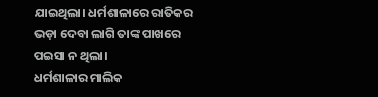ଯାଇଥିଲା। ଧର୍ମଶାଳାରେ ରାତିକର ଭଡ଼ା ଦେବା ଲାଗି ତାଙ୍କ ପାଖରେ ପଇସା ନ ଥିଲା।
ଧର୍ମଶାଳାର ମାଲିକ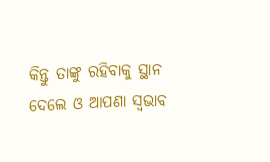କିନ୍ତୁ ତାଙ୍କୁ ରହିବାକୁ ସ୍ଥାନ ଦେଲେ ଓ ଆପଣା ସ୍ବଭାବ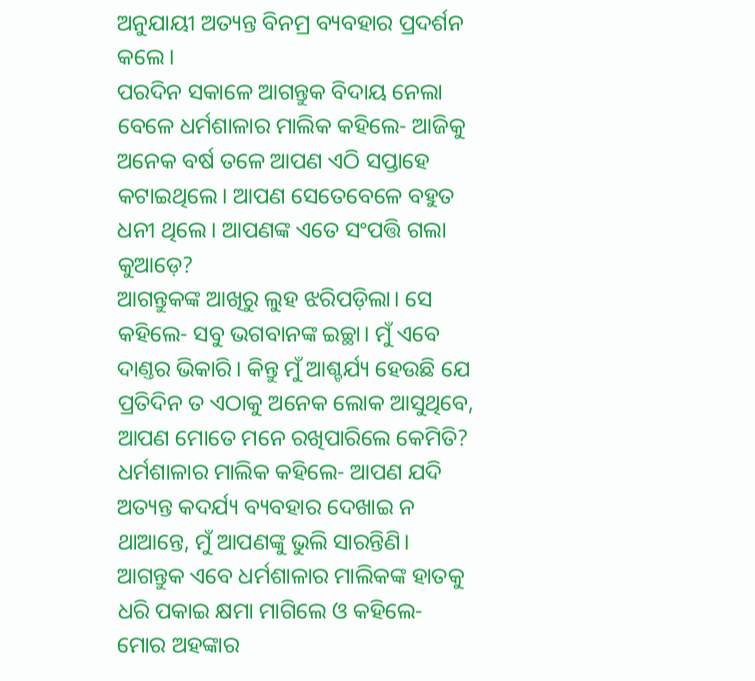ଅନୁଯାୟୀ ଅତ୍ୟନ୍ତ ବିନମ୍ର ବ୍ୟବହାର ପ୍ରଦର୍ଶନ କଲେ।
ପରଦିନ ସକାଳେ ଆଗନ୍ତୁକ ବିଦାୟ ନେଲା ବେଳେ ଧର୍ମଶାଳାର ମାଲିକ କହିଲେ- ଆଜିକୁ ଅନେକ ବର୍ଷ ତଳେ ଆପଣ ଏଠି ସପ୍ତାହେ କଟାଇଥିଲେ। ଆପଣ ସେତେବେଳେ ବହୁତ ଧନୀ ଥିଲେ। ଆପଣଙ୍କ ଏତେ ସଂପତ୍ତି ଗଲା କୁଆଡ଼େ?
ଆଗନ୍ତୁକଙ୍କ ଆଖିରୁ ଲୁହ ଝରିପଡ଼ିଲା। ସେ କହିଲେ- ସବୁ ଭଗବାନଙ୍କ ଇଚ୍ଛା। ମୁଁ ଏବେ ଦାଣ୍ତର ଭିକାରି। କିନ୍ତୁ ମୁଁ ଆଶ୍ଚର୍ଯ୍ୟ ହେଉଛି ଯେ ପ୍ରତିଦିନ ତ ଏଠାକୁ ଅନେକ ଲୋକ ଆସୁଥିବେ, ଆପଣ ମୋତେ ମନେ ରଖିପାରିଲେ କେମିତି?
ଧର୍ମଶାଳାର ମାଲିକ କହିଲେ- ଆପଣ ଯଦି ଅତ୍ୟନ୍ତ କଦର୍ଯ୍ୟ ବ୍ୟବହାର ଦେଖାଇ ନ ଥାଆନ୍ତେ, ମୁଁ ଆପଣଙ୍କୁ ଭୁଲି ସାରନ୍ତିଣି।
ଆଗନ୍ତୁକ ଏବେ ଧର୍ମଶାଳାର ମାଲିକଙ୍କ ହାତକୁ ଧରି ପକାଇ କ୍ଷମା ମାଗିଲେ ଓ କହିଲେ- ମୋର ଅହଙ୍କାର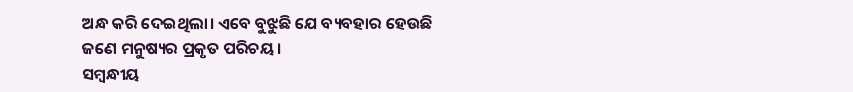ଅନ୍ଧ କରି ଦେଇଥିଲା। ଏବେ ବୁଝୁଛି ଯେ ବ୍ୟବହାର ହେଉଛି ଜଣେ ମନୁଷ୍ୟର ପ୍ରକୃତ ପରିଚୟ।
ସମ୍ବନ୍ଧୀୟ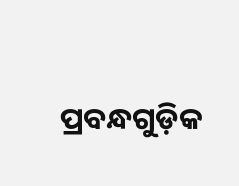ପ୍ରବନ୍ଧଗୁଡ଼ିକ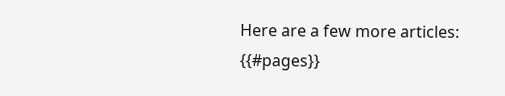Here are a few more articles:
{{#pages}}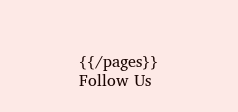{{/pages}}
Follow Us